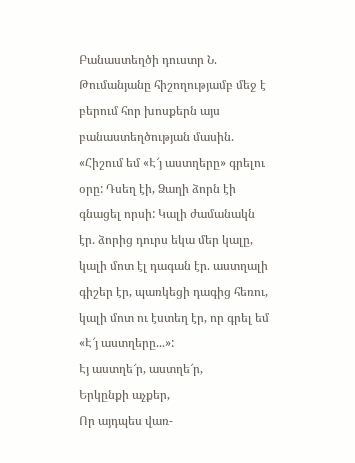Բանաստեղծի դուստր Ն. Թումանյանը հիշողությամբ մեջ է բերում հոր խոսքերն այս բանաստեղծության մասին. «Հիշում եմ «Է՜յ աստղերը» գրելու օրը: Դսեղ էի, Ձաղի ձորն էի գնացել որսի: Կալի ժամանակն էր. ձորից դուրս եկա մեր կալը, կալի մոտ էլ դագան էր. աստղալի գիշեր էր, պառկեցի դագից հեռու, կալի մոտ ու էստեղ էր, որ գրել եմ «Է՜յ աստղերը...»:
Էյ աստղե՜ր, աստղե՜ր,
Երկընքի աչքեր,
Որ այդպես վառ-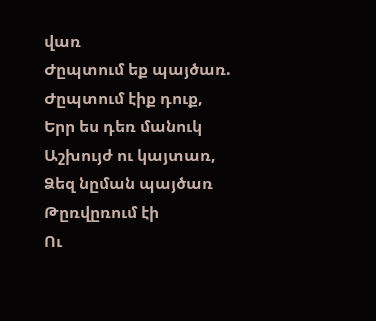վառ
Ժըպտում եք պայծառ.
Ժըպտում էիք դուք,
Երր ես դեռ մանուկ
Աշխույժ ու կայտառ,
Ձեզ նըման պայծառ
Թըռվըռում էի
Ու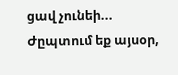ցավ չունեի...
Ժըպտում եք այսօր,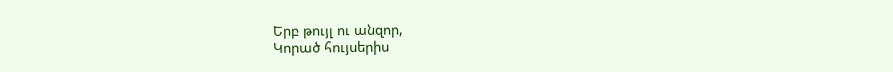Երբ թույլ ու անզոր,
Կորած հույսերիս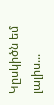Կըսկիծն եմ լալիս...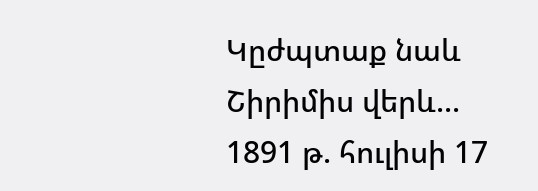Կըժպտաք նաև
Շիրիմիս վերև...
1891 թ. հուլիսի 17